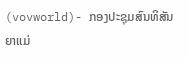(vovworld)- ກອງປະຊຸມສົນທິສັນຍາແມ່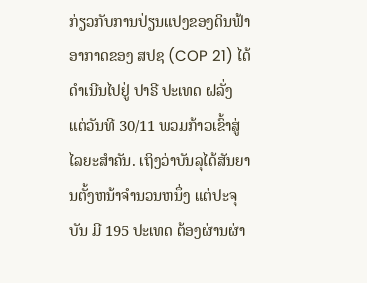ກ່ຽວກັບການປ່ຽນແປງຂອງດິນຟ້າອາກາດຂອງ ສປຊ (COP 21) ໄດ້ດຳເນີນໄປຢູ່ ປາຣີ ປະເທດ ຝລັ່ງ ແຕ່ວັນທີ 30/11 ພວມກ້າວເຂົ້າສູ່ໄລຍະສຳຄັນ. ເຖິງວ່າບັນລຸໄດ້ສັນຍານຕັ້ງຫນ້າຈຳນວນຫນຶ່ງ ແຕ່ປະຈຸບັນ ມີ 195 ປະເທດ ຕ້ອງຜ່ານຜ່າ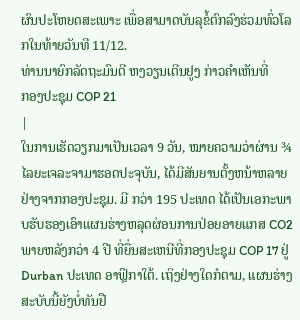ຜົນປະໂຫຍດສະເພາະ ເພື່ອສາມາດບັນລຸຂໍ້ຕົກລົງຮ່ວມທົ່ວໂລກໃນທ້າຍວັນທີ 11/12.
ທ່ານນາຍົກລັດຖະມົນຕີ ຫງວຽນເຕີນຢູງ ກ່າວຄຳເຫັນທີ່
ກອງປະຊຸມ COP 21
|
ໃນການເຮັດວຽກມາເປັນເວລາ 9 ວັນ, ໝາຍຄວາມວ່າຜ່ານ ¾ ໄລຍະເຈລະຈາມາຮອດປະຈຸບັນ, ໄດ້ມີສັນຍານຕັ້ງຫນ້າຫລາຍຢ່າງຈາກກອງປະຊຸມ. ມີ ກວ່າ 195 ປະເທດ ໄດ້ເປັນເອກະພາບຮັບຮອງເອົາແຜນຮ່າງຫລຸດຜ່ອນການປ່ອຍອາຍແກສ CO2 ພາຍຫລັງກວ່າ 4 ປີ ທີ່ຍື່ນສະເຫນີທີ່ກອງປະຊຸມ COP 17 ຢູ່ Durban ປະເທດ ອາຟຼິກາໃຕ້. ເຖິງຢ່າງໃດກໍຕາມ, ແຜນຮ່າງສະບັບນີ້ຍັງບໍ່ທັນຢື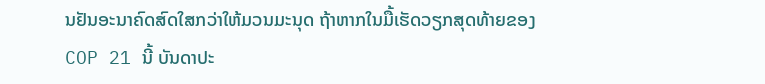ນຢັນອະນາຄົດສົດໃສກວ່າໃຫ້ມວນມະນຸດ ຖ້າຫາກໃນມື້ເຮັດວຽກສຸດທ້າຍຂອງ COP 21 ນີ້ ບັນດາປະ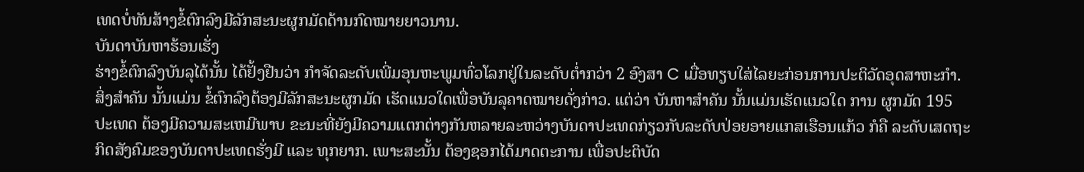ເທດບໍ່ທັນສ້າງຂໍ້ຕົກລົງມີລັກສະນະຜູກມັດດ້ານກົດໝາຍຍາວນານ.
ບັນດາບັນຫາຮ້ອນເຮັ່ງ
ຮ່າງຂໍ້ຕົກລົງບັນລຸໄດ້ນັ້ນ ໄດ້ຢັ້ງຢືນວ່າ ກຳຈັດລະດັບເພີ່ມອຸນຫະພູມທົ່ວໂລກຢູ່ໃນລະດັບຕ່ຳກວ່າ 2 ອົງສາ C ເມື່ອທຽບໃສ່ໄລຍະກ່ອນການປະຕິວັດອຸດສາຫະກຳ. ສິ່ງສຳຄັນ ນັ້ນແມ່ນ ຂໍ້ຕົກລົງຕ້ອງມີລັກສະນະຜູກມັດ ເຮັດແນວໃດເພື່ອບັນລຸຄາດໝາຍດັ່ງກ່າວ. ແຕ່ວ່າ ບັນຫາສຳຄັນ ນັ້ນແມ່ນເຮັດແນວໃດ ການ ຜູກມັດ 195 ປະເທດ ຕ້ອງມີຄວາມສະເຫມີພາບ ຂະນະທີ່ຍັງມີຄວາມແຕກຕ່າງກັນຫລາຍລະຫວ່າງບັນດາປະເທດກ່ຽວກັບລະດັບປ່ອຍອາຍແກສເຮືອນແກ້ວ ກໍຄື ລະດັບເສດຖະກິດສັງຄົມຂອງບັນດາປະເທດຮັ່ງມີ ແລະ ທຸກຍາກ. ເພາະສະນັ້ນ ຕ້ອງຊອກໄດ້ມາດຕະການ ເພື່ອປະຕິບັດ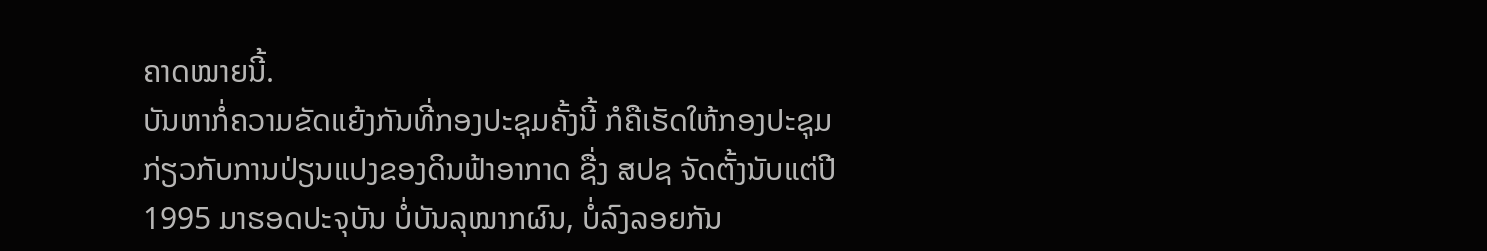ຄາດໝາຍນີ້.
ບັນຫາກໍ່ຄວາມຂັດແຍ້ງກັນທີ່ກອງປະຊຸມຄັ້ງນີ້ ກໍຄືເຮັດໃຫ້ກອງປະຊຸມກ່ຽວກັບການປ່ຽນແປງຂອງດິນຟ້າອາກາດ ຊື່ງ ສປຊ ຈັດຕັ້ງນັບແຕ່ປີ 1995 ມາຮອດປະຈຸບັນ ບໍ່ບັນລຸໝາກຜົນ, ບໍ່ລົງລອຍກັນ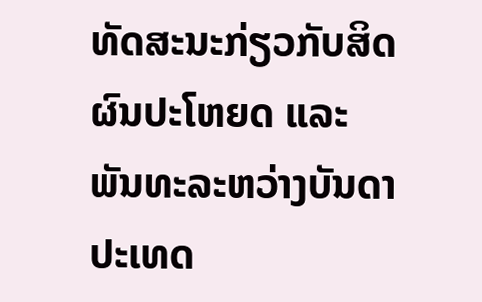ທັດສະນະກ່ຽວກັບສິດຜົນປະໂຫຍດ ແລະ ພັນທະລະຫວ່າງບັນດາປະເທດ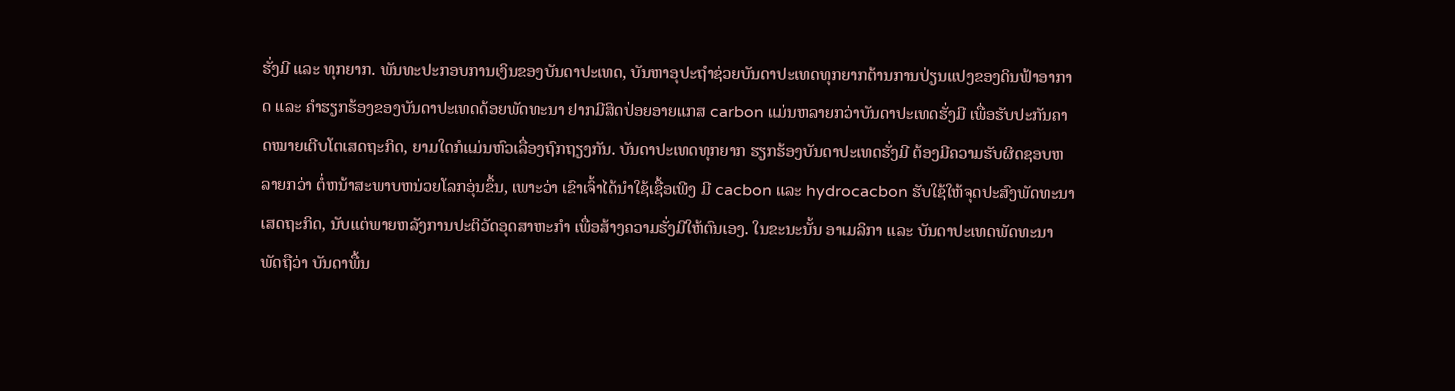ຮັ່ງມີ ແລະ ທຸກຍາກ. ພັນທະປະກອບການເງິນຂອງບັນດາປະເທດ, ບັນຫາອຸປະຖຳຊ່ວຍບັນດາປະເທດທຸກຍາກຕ້ານການປ່ຽນແປງຂອງດິນຟ້າອາກາດ ແລະ ຄຳຮຽກຮ້ອງຂອງບັນດາປະເທດດ້ອຍພັດທະນາ ຢາກມີສິດປ່ອຍອາຍແກສ carbon ແມ່ນຫລາຍກວ່າບັນດາປະເທດຮັ່ງມີ ເພື່ອຮັບປະກັນຄາດໝາຍເຕີບໂຕເສດຖະກິດ, ຍາມໃດກໍແມ່ນຫົວເລື່ອງຖົກຖຽງກັນ. ບັນດາປະເທດທຸກຍາກ ຮຽກຮ້ອງບັນດາປະເທດຮັ່ງມີ ຕ້ອງມີຄວາມຮັບຜິດຊອບຫລາຍກວ່າ ຕໍ່ຫນ້າສະພາບຫນ່ວຍໂລກອຸ່ນຂຶ້ນ, ເພາະວ່າ ເຂົາເຈົ້າໄດ້ນຳໃຊ້ເຊື້ອເພີງ ມີ cacbon ແລະ hydrocacbon ຮັບໃຊ້ໃຫ້ຈຸດປະສົງພັດທະນາເສດຖະກິດ, ນັບແຕ່ພາຍຫລັງການປະຕິວັດອຸດສາຫະກຳ ເພື່ອສ້າງຄວາມຮັ່ງມີໃຫ້ຕົນເອງ. ໃນຂະນະນັ້ນ ອາເມລິກາ ແລະ ບັນດາປະເທດພັດທະນາ ພັດຖືວ່າ ບັນດາພື້ນ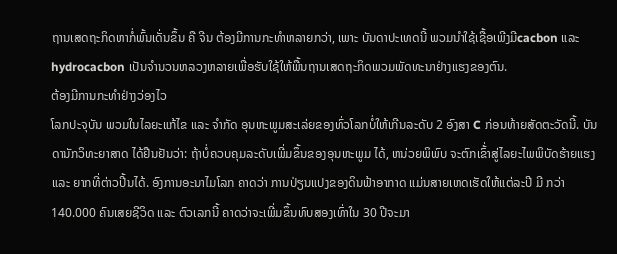ຖານເສດຖະກິດຫາກໍ່ພົ້ນເດັ່ນຂຶ້ນ ຄື ຈີນ ຕ້ອງມີການກະທຳຫລາຍກວ່າ, ເພາະ ບັນດາປະເທດນີ້ ພວມນຳໃຊ້ເຊື້ອເພີງມີcacbon ແລະ hydrocacbon ເປັນຈຳນວນຫລວງຫລາຍເພື່ອຮັບໃຊ້ໃຫ້ພື້ນຖານເສດຖະກິດພວມພັດທະນາຢ່າງແຮງຂອງຕົນ.
ຕ້ອງມີການກະທຳຢ່າງວ່ອງໄວ
ໂລກປະຈຸບັນ ພວມໃນໄລຍະແກ້ໄຂ ແລະ ຈຳກັດ ອຸນຫະພູມສະເລ່ຍຂອງທົ່ວໂລກບໍ່ໃຫ້ເກີນລະດັບ 2 ອົງສາ C ກ່ອນທ້າຍສັດຕະວັດນີ້. ບັນດານັກວິທະຍາສາດ ໄດ້ຢືນຢັນວ່າ: ຖ້າບໍ່ຄວບຄຸມລະດັບເພີ່ມຂຶ້ນຂອງອຸນຫະພູມ ໄດ້, ຫນ່ວຍພິພົບ ຈະຕົກເຂົ້່າສູ່ໄລຍະໄພພິບັດຮ້າຍແຮງ ແລະ ຍາກທີ່ຕ່າວປີ້ນໄດ້. ອົງການອະນາໄມໂລກ ຄາດວ່າ ການປ່ຽນແປງຂອງດິນຟ້າອາກາດ ແມ່ນສາຍເຫດເຮັດໃຫ້ແຕ່ລະປີ ມີ ກວ່າ 140.000 ຄົນເສຍຊີວິດ ແລະ ຕົວເລກນີ້ ຄາດວ່າຈະເພີ່ມຂຶ້ນທົບສອງເທົ່າໃນ 30 ປີຈະມາ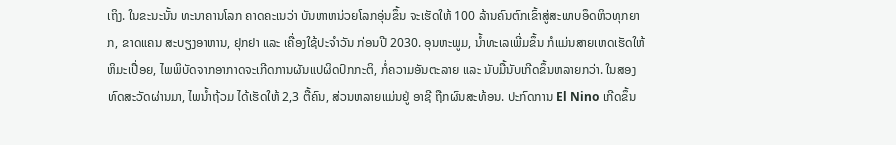ເຖິງ. ໃນຂະນະນັ້ນ ທະນາຄານໂລກ ຄາດຄະເນວ່າ ບັນຫາຫນ່ວຍໂລກອຸ່ນຂຶ້ນ ຈະເຮັດໃຫ້ 100 ລ້ານຄົນຕົກເຂົ້າສູ່ສະພາບອຶດຫິວທຸກຍາກ, ຂາດແຄນ ສະບຽງອາຫານ, ຢຸກຢາ ແລະ ເຄື່ອງໃຊ້ປະຈຳວັນ ກ່ອນປີ 2030. ອຸນຫະພູມ, ນ້ຳທະເລເພີ່ມຂຶ້ນ ກໍແມ່ນສາຍເຫດເຮັດໃຫ້ຫິມະເປື່ອຍ, ໄພພິບັດຈາກອາກາດຈະເກີດການຜັນແປຜິດປົກກະຕິ, ກໍ່ຄວາມອັນຕະລາຍ ແລະ ນັບມື້ນັບເກີດຂຶ້ນຫລາຍກວ່າ. ໃນສອງທົດສະວັດຜ່ານມາ, ໄພນ້ຳຖ້ວມ ໄດ້ເຮັດໃຫ້ 2,3 ຕື້ຄົນ, ສ່ວນຫລາຍແມ່ນຢູ່ ອາຊີ ຖືກຜົນສະທ້ອນ. ປະກົດການ El Nino ເກີດຂຶ້ນ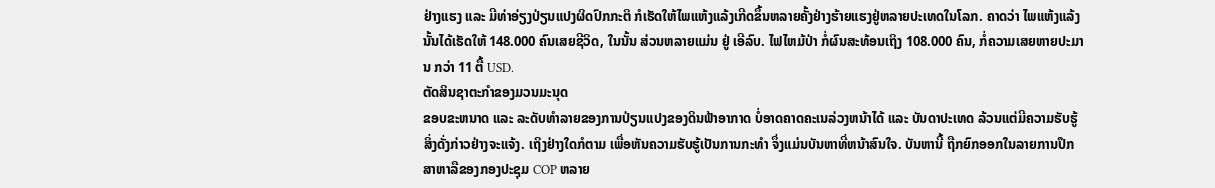ຢ່າງແຮງ ແລະ ມີທ່າອ່ຽງປ່ຽນແປງຜິດປົກກະຕິ ກໍເຮັດໃຫ້ໄພແຫ້ງແລ້ງເກີດຂຶ້ນຫລາຍຄັ້ງຢ່າງຮ້າຍແຮງຢູ່ຫລາຍປະເທດໃນໂລກ. ຄາດວ່າ ໄພແຫ້ງແລ້ງນັ້ນໄດ້ເຮັດໃຫ້ 148.000 ຄົນເສຍຊີວິດ, ໃນນັ້ນ ສ່ວນຫລາຍແມ່ນ ຢູ່ ເອີລົບ. ໄຟໄຫມ້ປ່າ ກໍ່ຜົນສະທ້ອນເຖິງ 108.000 ຄົນ, ກໍ່ຄວາມເສຍຫາຍປະມານ ກວ່າ 11 ຕື້ USD.
ຕັດສິນຊາຕະກຳຂອງມວນມະນຸດ
ຂອບຂະຫນາດ ແລະ ລະດັບທຳລາຍຂອງການປ່ຽນແປງຂອງດິນຟ້າອາກາດ ບໍ່ອາດຄາດຄະເນລ່ວງຫນ້າໄດ້ ແລະ ບັນດາປະເທດ ລ້ວນແຕ່ມີຄວາມຮັບຮູ້ສິ່ງດັ່ງກ່າວຢ່າງຈະແຈ້ງ. ເຖິງຢ່າງໃດກໍຕາມ ເພື່ອຫັນຄວາມຮັບຮູ້ເປັນການກະທຳ ຈຶ່ງແມ່ນບັນຫາທີ່ຫນ້າສົນໃຈ. ບັນຫານີ້ ຖືກຍົກອອກໃນລາຍການປຶກສາຫາລືຂອງກອງປະຊຸມ COP ຫລາຍ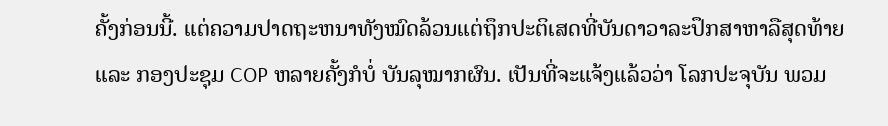ຄັ້ງກ່ອນນີ້. ແຕ່ຄວາມປາດຖະຫນາທັງໝົດລ້ວນແຕ່ຖຶກປະຕິເສດທີ່ບັນດາວາລະປຶກສາຫາລືສຸດທ້າຍ ແລະ ກອງປະຊຸມ COP ຫລາຍຄັ້ງກໍບໍ່ ບັນລຸໝາກຜົນ. ເປັນທີ່ຈະແຈ້ງແລ້ວວ່າ ໂລກປະຈຸບັນ ພວມ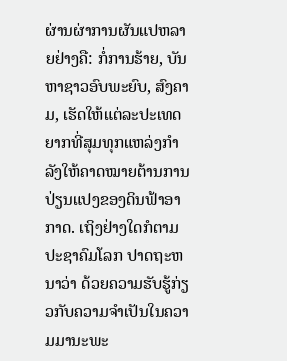ຜ່ານຜ່າການຜັນແປຫລາຍຢ່າງຄື: ກໍ່ການຮ້າຍ, ບັນຫາຊາວອົບພະຍົບ, ສົງຄາມ, ເຮັດໃຫ້ແຕ່ລະປະເທດຍາກທີ່ສຸມທຸກແຫລ່ງກຳລັງໃຫ້ຄາດໝາຍຕ້ານການປ່ຽນແປງຂອງດິນຟ້າອາກາດ. ເຖິງຢ່າງໃດກໍຕາມ ປະຊາຄົມໂລກ ປາດຖະຫນາວ່າ ດ້ວຍຄວາມຮັບຮູ້ກ່ຽວກັບຄວາມຈຳເປັນໃນຄວາມມານະພະ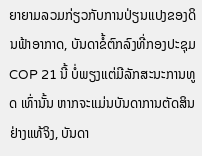ຍາຍາມລວມກ່ຽວກັບການປ່ຽນແປງຂອງດິນຟ້າອາກາດ, ບັນດາຂໍ້ຕົກລົງທີ່ກອງປະຊຸມ COP 21 ນີ້ ບໍ່ພຽງແຕ່ມີລັກສະນະການທູດ ເທົ່ານັ້ນ ຫາກຈະແມ່ນບັນດາການຕັດສິນຢ່າງແທ້ຈິງ, ບັນດາ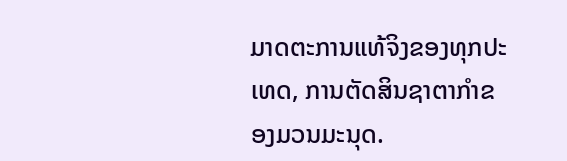ມາດຕະການແທ້ຈິງຂອງທຸກປະເທດ, ການຕັດສິນຊາຕາກຳຂອງມວນມະນຸດ.